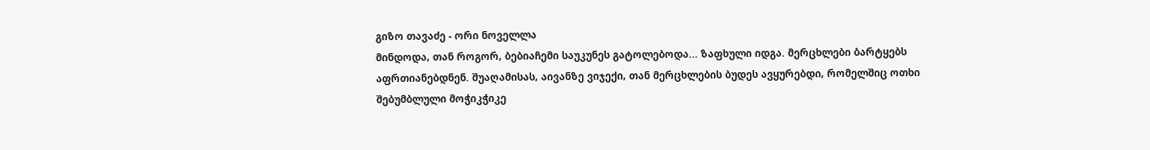გიზო თავაძე - ორი ნოველლა
მინდოდა, თან როგორ, ბებიაჩემი საუკუნეს გატოლებოდა... ზაფხული იდგა. მერცხლები ბარტყებს აფრთიანებდნენ. შუაღამისას, აივანზე ვიჯექი, თან მერცხლების ბუდეს ავყურებდი, რომელშიც ოთხი შებუმბლული მოჭიკჭიკე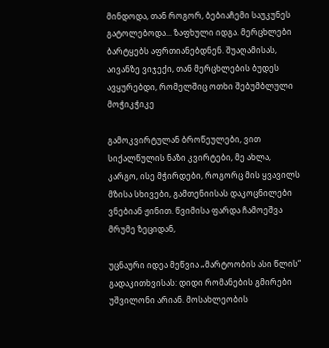მინდოდა, თან როგორ, ბებიაჩემი საუკუნეს გატოლებოდა... ზაფხული იდგა. მერცხლები ბარტყებს აფრთიანებდნენ. შუაღამისას, აივანზე ვიჯექი, თან მერცხლების ბუდეს ავყურებდი, რომელშიც ოთხი შებუმბლული მოჭიკჭიკე

გამოკვირტულან ბროწეულები, ვით სიქალწულის ნაზი კვირტები, მე ახლა, კარგო, ისე მჭირდები, როგორც მის ყვავილს მზისა სხივები, გამთენიისას დაკოცნილები ვნებიან ჟინით. წვიმისა ფარდა ჩამოეშვა მრუმე ზეციდან,

უცნაური იდეა მეწვია „მარტოობის ასი წლის“ გადაკითხვისას: დიდი რომანების გმირები უშვილონი არიან. მოსახლეობის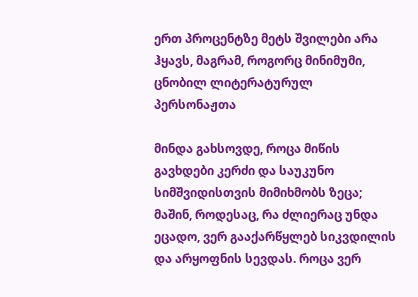ერთ პროცენტზე მეტს შვილები არა ჰყავს, მაგრამ, როგორც მინიმუმი, ცნობილ ლიტერატურულ პერსონაჟთა

მინდა გახსოვდე, როცა მიწის გავხდები კერძი და საუკუნო სიმშვიდისთვის მიმიხმობს ზეცა; მაშინ, როდესაც, რა ძლიერაც უნდა ეცადო, ვერ გააქარწყლებ სიკვდილის და არყოფნის სევდას. როცა ვერ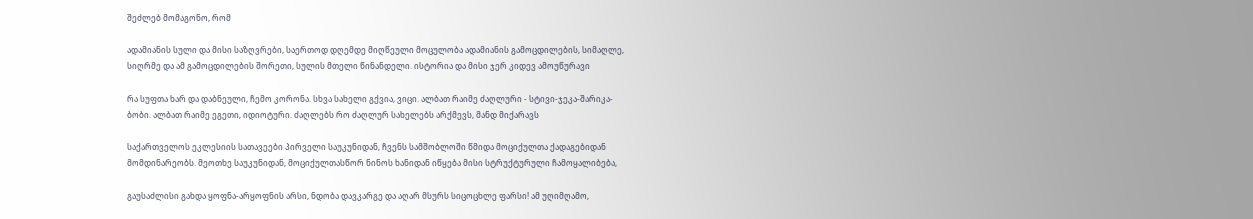შეძლებ მომაგონო, რომ

ადამიანის სული და მისი საზღვრები, საერთოდ დღემდე მიღწეული მოცულობა ადამიანის გამოცდილების, სიმაღლე, სიღრმე და ამ გამოცდილების შორეთი, სულის მთელი წინანდელი. ისტორია და მისი ჯერ კიდევ ამოუწურავი

რა სუფთა ხარ და დაბნეული, ჩემო კორონა. სხვა სახელი გქვია, ვიცი. ალბათ რაიმე ძაღლური - სტივი-ჯეკა-შარიკა-ბობი. ალბათ რაიმე ეგეთი, იდიოტური. ძაღლებს რო ძაღლურ სახელებს არქმევს, მანდ მიქარავს

საქართველოს ეკლესიის სათავეები პირველი საუკუნიდან, ჩვენს სამშობლოში წმიდა მოციქულთა ქადაგებიდან მომდინარეობს. მეოთხე საუკუნიდან, მოციქულთასწორ ნინოს ხანიდან იწყება მისი სტრუქტურული ჩამოყალიბება,

გაუსაძლისი გახდა ყოფნა-არყოფნის არსი, ნდობა დავკარგე და აღარ მსურს სიცოცხლე ფარსი! ამ უღიმღამო,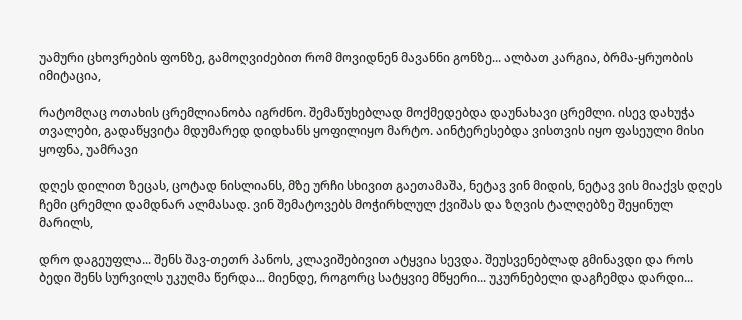უამური ცხოვრების ფონზე, გამოღვიძებით რომ მოვიდნენ მავანნი გონზე... ალბათ კარგია, ბრმა-ყრუობის იმიტაცია,

რატომღაც ოთახის ცრემლიანობა იგრძნო. შემაწუხებლად მოქმედებდა დაუნახავი ცრემლი. ისევ დახუჭა თვალები, გადაწყვიტა მდუმარედ დიდხანს ყოფილიყო მარტო. აინტერესებდა ვისთვის იყო ფასეული მისი ყოფნა, უამრავი

დღეს დილით ზეცას, ცოტად ნისლიანს, მზე ურჩი სხივით გაეთამაშა, ნეტავ ვინ მიდის, ნეტავ ვის მიაქვს დღეს ჩემი ცრემლი დამდნარ ალმასად. ვინ შემატოვებს მოჭირხლულ ქვიშას და ზღვის ტალღებზე შეყინულ მარილს,

დრო დაგეუფლა... შენს შავ-თეთრ პანოს, კლავიშებივით ატყვია სევდა. შეუსვენებლად გმინავდი და როს ბედი შენს სურვილს უკუღმა წერდა... მიენდე, როგორც სატყვიე მწყერი... უკურნებელი დაგჩემდა დარდი...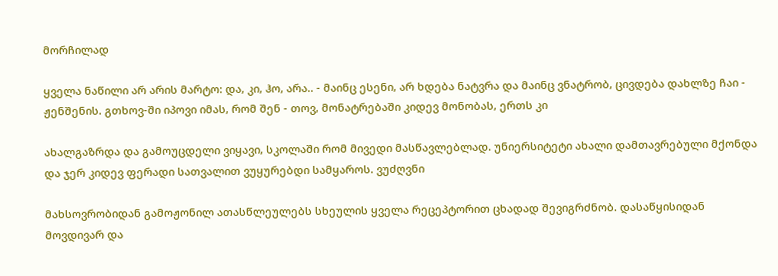მორჩილად

ყველა ნაწილი არ არის მარტო: და, კი, ჰო, არა.. - მაინც ესენი, არ ხდება ნატვრა და მაინც ვნატრობ, ცივდება დახლზე ჩაი - ჟენშენის. გთხოვ-ში იპოვი იმას, რომ შენ - თოვ, მონატრებაში კიდევ მონობას, ერთს კი

ახალგაზრდა და გამოუცდელი ვიყავი, სკოლაში რომ მივედი მასწავლებლად. უნიერსიტეტი ახალი დამთავრებული მქონდა და ჯერ კიდევ ფერადი სათვალით ვუყურებდი სამყაროს. ვუძღვნი

მახსოვრობიდან გამოჟონილ ათასწლეულებს სხეულის ყველა რეცეპტორით ცხადად შევიგრძნობ. დასაწყისიდან მოვდივარ და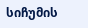სიჩუმის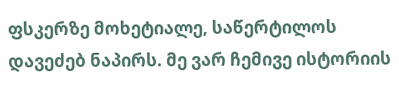ფსკერზე მოხეტიალე, საწერტილოს დავეძებ ნაპირს. მე ვარ ჩემივე ისტორიის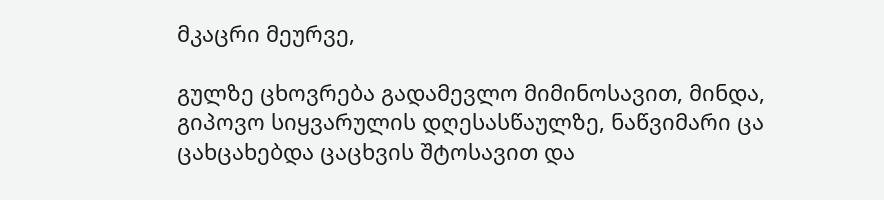მკაცრი მეურვე,

გულზე ცხოვრება გადამევლო მიმინოსავით, მინდა, გიპოვო სიყვარულის დღესასწაულზე, ნაწვიმარი ცა ცახცახებდა ცაცხვის შტოსავით და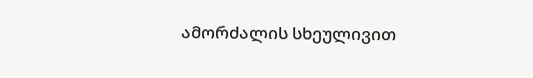ამორძალის სხეულივით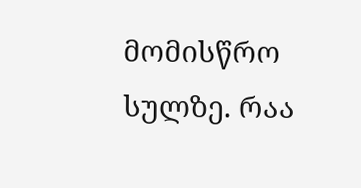მომისწრო სულზე. რაა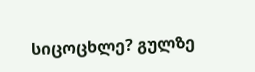სიცოცხლე? გულზე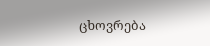ცხოვრება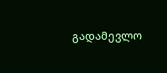გადამევლო